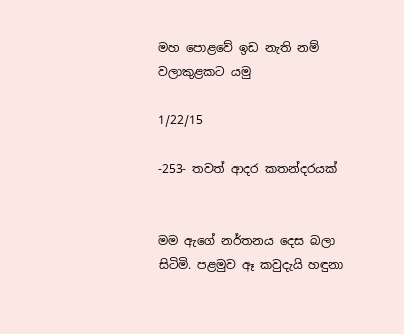මහ පොළවේ ඉඩ නැති නම් වලාකුළකට යමු

1/22/15

-253- තවත් ආදර කතන්දරයක්


මම ඇගේ නර්තනය දෙස බලා සිටිමි. පළමුව ඈ කවුදැයි හඳුනා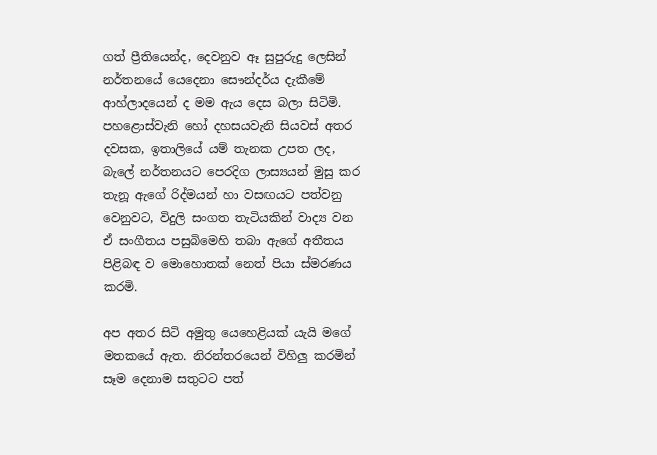ගත් ප්‍රීතියෙන්ද, දෙවනුව ඈ සුපුරුදු ලෙසින් නර්තනයේ යෙදෙනා සෞන්දර්ය දැකීමේ ආහ්ලාදයෙන් ද මම ඇය දෙස බලා සිටිමි. පහළොස්වැනි හෝ දහසයවැනි සියවස් අතර දවසක, ඉතාලියේ යම් තැනක උපත ලද, බැලේ නර්තනයට පෙරදිග ලාස්‍යයන් මුසු කර තැනූ ඇගේ රිද්මයන් හා වසඟයට පත්වනු වෙනුවට, විදුලි සංගත තැටියකින් වාද්‍ය වන ඒ සංගීතය පසුබිමෙහි තබා ඇගේ අතීතය පිළිබඳ ව මොහොතක් නෙත් පියා ස්මරණය කරමි.

අප අතර සිටි අමුතු යෙහෙළියක් යැයි මගේ මතකයේ ඇත. නිරන්තරයෙන් විහිලු කරමින් සෑම දෙනාම සතුටට පත්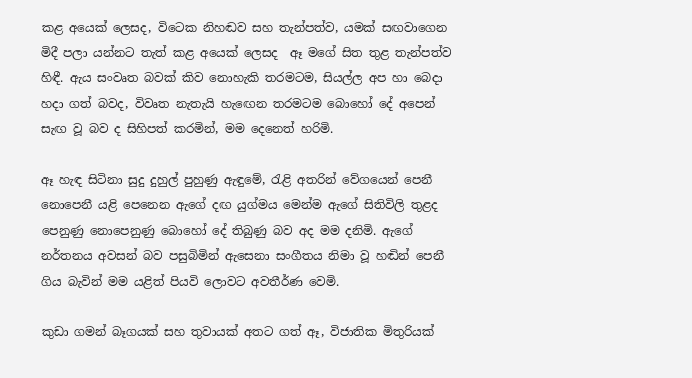කළ අයෙක් ලෙසද, විටෙක නිහඬව සහ තැන්පත්ව, යමක් සඟවාගෙන මිදී පලා යන්නට තැත් කළ අයෙක් ලෙසද  ඈ මගේ සිත තුළ තැන්පත්ව හිඳී. ඇය සංවෘත බවක් කිව නොහැකි තරමටම, සියල්ල අප හා බෙදා හදා ගත් බවද, විවෘත නැතැයි හැඟෙන තරමටම බොහෝ දේ අපෙන් සැඟ වූ බව ද සිහිපත් කරමින්, මම දෙනෙත් හරිමි.

ඈ හැඳ සිටිනා සුදු දුහුල් පුහුණු ඇඳුමේ, රැළි අතරින් වේගයෙන් පෙනී නොපෙනී යළි පෙනෙන ඇගේ දඟ යුග්මය මෙන්ම ඇගේ සිතිවිලි තුළද පෙනුණු නොපෙනුණු බොහෝ දේ තිබුණු බව අද මම දනිමි. ඇගේ නර්තනය අවසන් බව පසුබිමින් ඇසෙනා සංගීතය නිමා වූ හඬින් පෙනී ගිය බැවින් මම යළිත් පියවි ලොවට අවතීර්ණ වෙමි.

කුඩා ගමන් බෑගයක් සහ තුවායක් අතට ගත් ඈ, විජාතික මිතුරියක්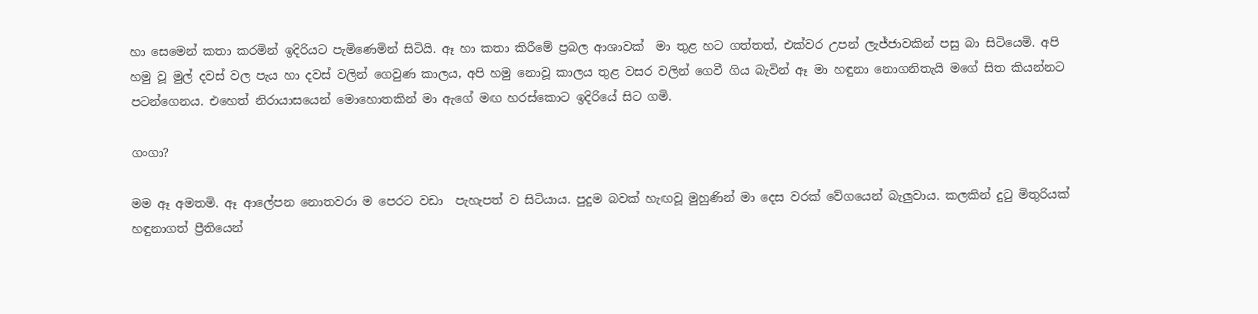හා සෙමෙන් කතා කරමින් ඉදිරියට පැමිණෙමින් සිටියි. ඈ හා කතා කිරීමේ ප්‍රබල ආශාවක්  මා තුළ හට ගත්තත්, එක්වර උපන් ලැජ්ජාවකින් පසු බා සිටියෙමි. අපි හමු වූ මුල් දවස් වල පැය හා දවස් වලින් ගෙවුණ කාලය, අපි හමු නොවූ කාලය තුළ වසර වලින් ගෙවී ගිය බැවින් ඈ මා හඳුනා නොගනිතැයි මගේ සිත කියන්නට පටන්ගෙනය. එහෙත් නිරායාසයෙන් මොහොතකින් මා ඇගේ මඟ හරස්කොට ඉදිරියේ සිට ගමි.

ගංගා?

මම ඈ අමතමි. ඈ ආලේපන නොතවරා ම පෙරට වඩා  පැහැපත් ව සිටියාය. පුදුම බවක් හැඟවූ මුහුණින් මා දෙස වරක් වේගයෙන් බැලුවාය. කලකින් දුටු මිතුරියක් හඳුනාගත් ප්‍රීතියෙන්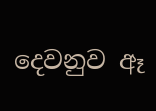දෙවනුව ඈ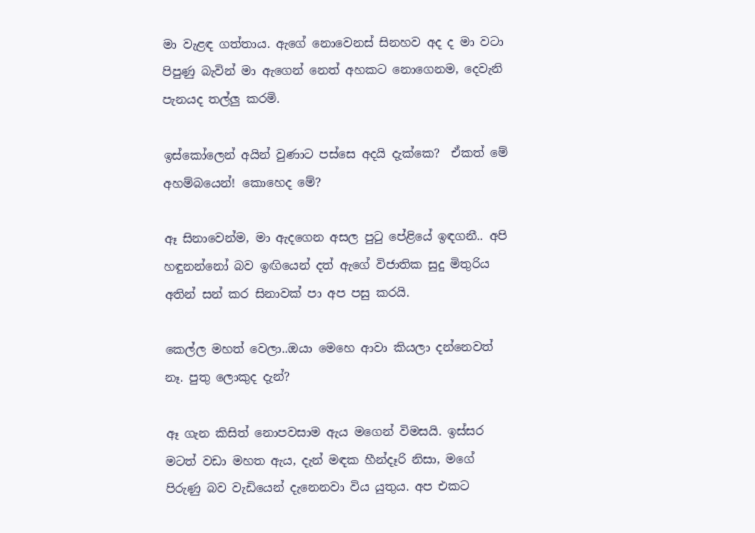මා වැළඳ ගත්තාය. ඇගේ නොවෙනස් සිනහව අද ද මා වටා පිපුණු බැවින් මා ඇගෙන් නෙත් අහකට නොගෙනම, දෙවැනි පැනයද තල්ලු කරමි.

ඉස්කෝලෙන් අයින් වුණාට පස්සෙ අදයි දැක්කෙ?  ඒකත් මේ අහම්බයෙන්! කොහෙද මේ?

ඈ සිනාවෙන්ම, මා ඇදගෙන අසල පුටු පේළියේ ඉඳගනී.. අපි හඳුනන්නෝ බව ඉඟියෙන් දත් ඇගේ විජාතික සුදු මිතුරිය අතින් සන් කර සිනාවක් පා අප පසු කරයි.

කෙල්ල මහත් වෙලා..ඔයා මෙහෙ ආවා කියලා දන්නෙවත් නෑ. පුතු ලොකුද දැන්?

ඈ ගැන කිසිත් නොපවසාම ඇය මගෙන් විමසයි. ඉස්සර මටත් වඩා මහත ඇය, දැන් මඳක හීන්දෑරි නිසා, මගේ පිරුණු බව වැඩියෙන් දැනෙනවා විය යුතුය. අප එකට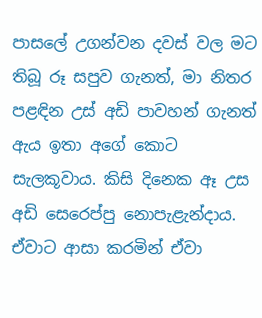පාසලේ උගන්වන දවස් වල මට තිබූ රූ සපුව ගැනත්, මා නිතර පළඳින උස් අඩි පාවහන් ගැනත් ඇය ඉතා අගේ කොට සැලකූවාය. කිසි දිනෙක ඈ උස අඩි සෙරෙප්පු නොපැළැන්දාය. ඒවාට ආසා කරමින් ඒවා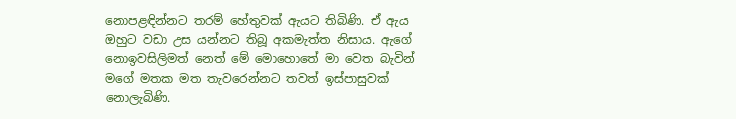නොපළඳින්නට තරම් හේතුවක් ඇයට තිබිණි. ඒ ඇය ඔහුට වඩා උස යන්නට තිබූ අකමැත්ත නිසාය. ඇගේ නොඉවසිලිමත් නෙත් මේ මොහොතේ මා වෙත බැවින් මගේ මතක මත තැවරෙන්නට තවත් ඉස්පාසුවක් නොලැබිණි.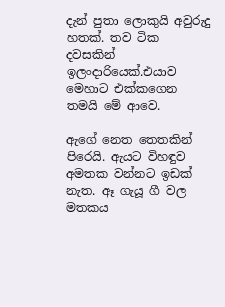දැන් පුතා ලොකුයි අවුරුදු හතක්. තව ටික දවසකින් ඉලංදාරියෙක්.එයාව මෙහාට එක්කගෙන තමයි මේ ආවෙ.

ඇගේ නෙත තෙතකින් පිරෙයි. ඇයට විහඳුව අමතක වන්නට ඉඩක් නැත. ඈ ගැයූ ගී වල මතකය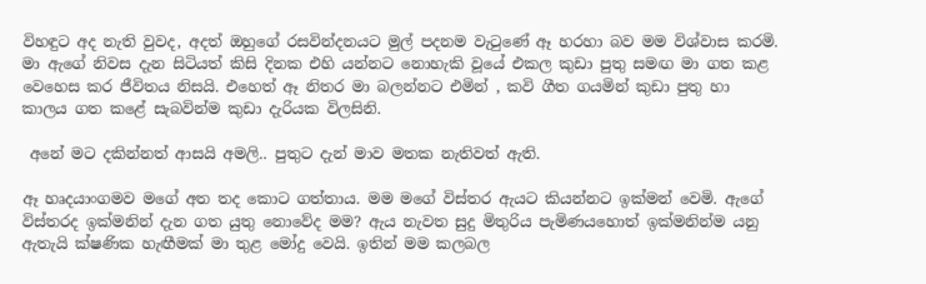විහඳුට අද නැති වුවද, අදත් ඔහුගේ රසවින්දනයට මුල් පදනම වැටුණේ ඈ හරහා බව මම විශ්වාස කරමි. මා ඇගේ නිවස දැන සිටියත් කිසි දිනක එහි යන්නට නොහැකි වූයේ එකල කුඩා පුතු සමඟ මා ගත කළ වෙහෙස කර ජීවිතය නිසයි. එහෙත් ඈ නිතර මා බලන්නට එමින් , කවි ගීත ගයමින් කුඩා පුතු හා කාලය ගත කළේ සැබවින්ම කුඩා දැරියක විලසිනි.

 අනේ මට දකින්නත් ආසයි අමලි.. පුතුට දැන් මාව මතක නැතිවත් ඇති.

ඈ හෘදයාංගමව මගේ අත තද කොට ගත්තාය. මම මගේ විස්තර ඇයට කියන්නට ඉක්මන් වෙමි. ඇගේ විස්තරද ඉක්මනින් දැන ගත යුතු නොවේද මම? ඇය නැවත සුදු මිතුරිය පැමිණයහොත් ඉක්මනින්ම යනු ඇතැයි ක්ෂණික හැඟීමක් මා තුළ මෝදු වෙයි. ඉතින් මම කලබල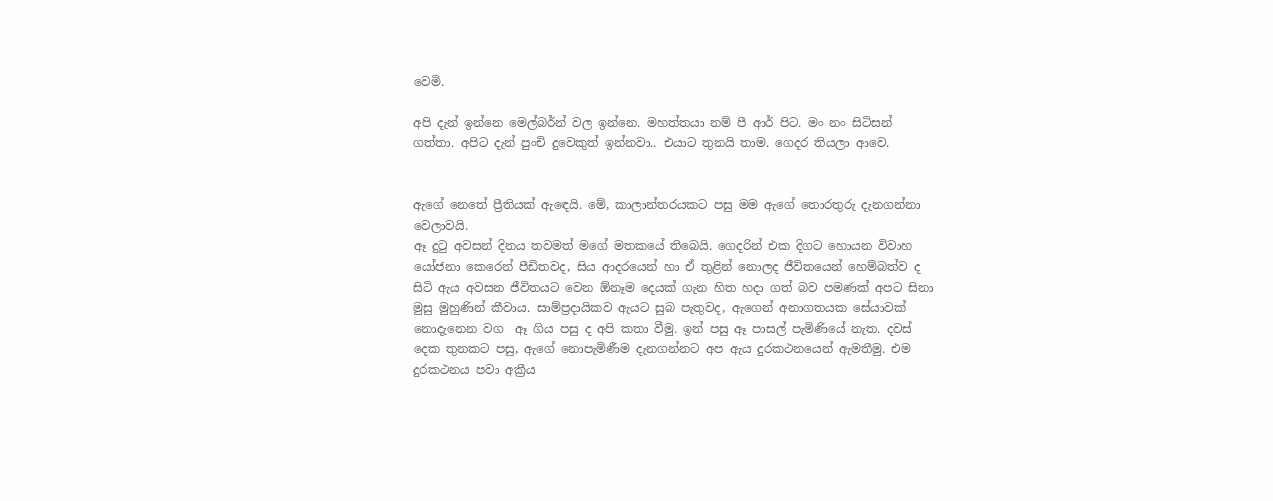වෙමි.

අපි දැන් ඉන්නෙ මෙල්බර්න් වල ඉන්නෙ. මහත්තයා නම් පී ආර් පිට. මං නං සිටිසන් ගත්තා. අපිට දැන් පුංචි දුවෙකුත් ඉන්නවා.. එයාට තුනයි තාම. ගෙදර තියලා ආවෙ.


ඇගේ නෙතේ ප්‍රීතියක් ඇඳෙයි. මේ, කාලාන්තරයකට පසු මම ඇගේ තොරතුරු දැනගන්නා වෙලාවයි.
ඈ දුටු අවසන් දිනය තවමත් මගේ මතකයේ තිබෙයි. ගෙදරින් එක දිගට හොයන විවාහ යෝජනා කෙරෙන් පීඩිතවද, සිය ආදරයෙන් හා ඒ තුළින් නොලද ජීවිතයෙන් හෙම්බත්ව ද සිටි ඇය අවසන ජීවිතයට වෙන ඕනෑම දෙයක් ගැන හිත හදා ගත් බව පමණක් අපට සිනා මුසු මුහුණින් කීවාය. සාම්ප්‍රදායිකව ඇයට සුබ පැතුවද, ඇගෙන් අනාගතයක සේයාවක් නොදැනෙන වග  ඈ ගිය පසු ද අපි කතා වීමු. ඉන් පසු ඈ පාසල් පැමිණියේ නැත. දවස් දෙක තුනකට පසු, ඇගේ නොපැමිණීම දැනගන්නට අප ඇය දුරකථනයෙන් ඇමතීමු. එම දුරකථනය පවා අක්‍රීය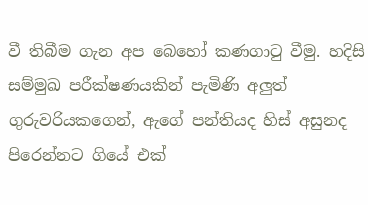වී තිබීම ගැන අප බෙහෝ කණගාටු වීමු. හදිසි සම්මුඛ පරීක්ෂණයකින් පැමිණි අලුත් ගුරුවරියකගෙන්, ඇගේ පන්තියද හිස් අසුනද පිරෙන්නට ගියේ එක්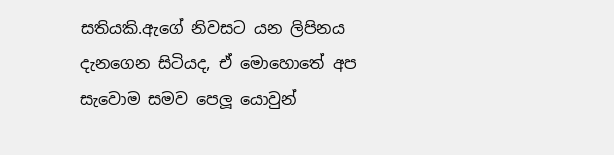සතියකි.ඇගේ නිවසට යන ලිපිනය දැනගෙන සිටියද, ඒ මොහොතේ අප සැවොම සමව පෙලූ යොවුන්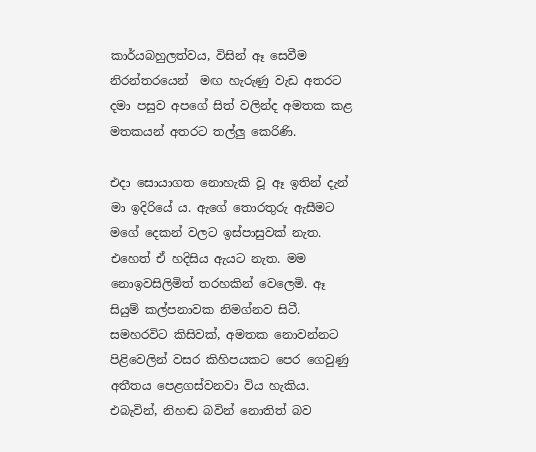කාර්යබහුලත්වය, විසින් ඈ සෙවීම නිරන්තරයෙන්  මඟ හැරුණු වැඩ අතරට දමා පසුව අපගේ සිත් වලින්ද අමතක කළ මතකයන් අතරට තල්ලු කෙරිණි.

එදා සොයාගත නොහැකි වූ ඈ ඉතින් දැන් මා ඉදිරියේ ය. ඇගේ තොරතුරු ඇසීමට මගේ දෙකන් වලට ඉස්පාසුවක් නැත. එහෙත් ඒ හදිසිය ඇයට නැත. මම නොඉවසිලිමිත් තරහකින් වෙලෙමි. ඈ සියුම් කල්පනාවක නිමග්නව සිටී. සමහරවිට කිසිවක්, අමතක නොවන්නට පිළිවෙලින් වසර කිහිපයකට පෙර ගෙවුණු අතීතය පෙළගස්වනවා විය හැකිය. එබැවින්, නිහඬ බවින් නොතිත් බව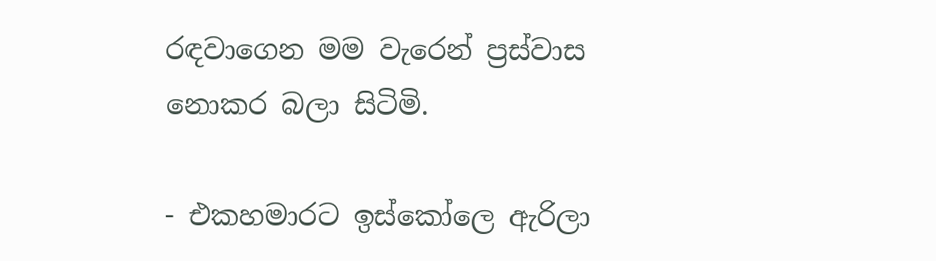රඳවාගෙන මම වැරෙන් ප්‍රස්වාස නොකර බලා සිටිමි.

- එකහමාරට ඉස්කෝලෙ ඇරිලා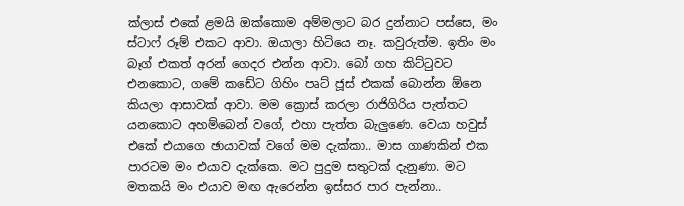ක්ලාස් එකේ ළමයි ඔක්කොම අම්මලාට බර දුන්නාට පස්සෙ, මං ස්ටාෆ් රූම් එකට ආවා. ඔයාලා හිටියෙ නෑ. කවුරුත්ම. ඉතිං මං බෑග් එකත් අරන් ගෙදර එන්න ආවා. බෝ ගහ කිට්ටුවට එනකොට, ගමේ කඩේට ගිහිං පෘට් ජූස් එකක් බොන්න ඕනෙ කියලා ආසාවක් ආවා. මම ක්‍රොස් කරලා රාජිගිරිය පැත්තට යනකොට අහම්බෙන් වගේ, එහා පැත්ත බැලුණෙ. වෙයා හවුස් එකේ එයාගෙ ඡායාවක් වගේ මම දැක්කා.. මාස ගාණකින් එක පාරටම මං එයාව දැක්කෙ. මට පුදුම සතුටක් දැනුණා. මට මතකයි මං එයාව මඟ ඇරෙන්න ඉස්සර පාර පැන්නා..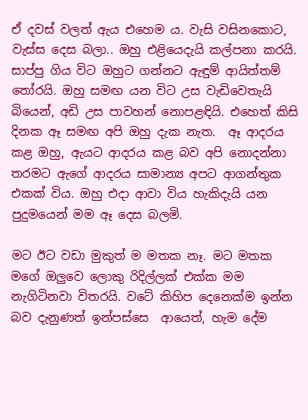ඒ දවස් වලත් ඇය එහෙම ය. වැසි වසිනකොට, වැස්ස දෙස බලා.. ඔහු එළියෙදැයි කල්පනා කරයි. සාප්පු ගිය විට ඔහුට ගන්නට ඇඳුම් ආයිත්තම් තෝරයි. ඔහු සමඟ යන විට උස වැඩිවෙතැයි බියෙන්, අඩි උස පාවහන් නොපළඳියි. එහෙත් කිසි දිනක ඈ සමඟ අපි ඔහු දැක නැත.  ඈ ආදරය කළ ඔහු, ඇයට ආදරය කළ බව අපි නොදන්නා තරමට ඇගේ ආදරය සාමාන්‍ය අපට ආගන්තුක එකක් විය. ඔහු එදා ආවා විය හැකිදැයි යන පුදුමයෙන් මම ඈ දෙස බලමි.

මට ඊට වඩා මුකුත් ම මතක නෑ. මට මතක මගේ ඔලුවෙ ලොකු රිදිල්ලක් එක්ක මම නැගිටිනවා විතරයි. වටේ කිහිප දෙනෙක්ම ඉන්න බව දැනුණත් ඉන්පස්සෙ  ආයෙත්, හැම දේම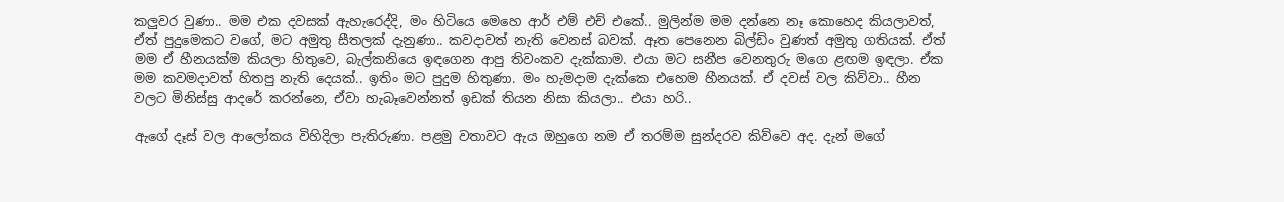කලුවර වුණා.. මම එක දවසක් ඇහැරෙද්දි, මං හිටියෙ මෙහෙ ආර් එම් එච් එකේ.. මුලින්ම මම දන්නෙ නෑ කොහෙද කියලාවත්, ඒත් පුදුමෙකට වගේ, මට අමුතු සීතලක් දැනුණා.. කවදාවත් නැති වෙනස් බවක්. ඈත පෙනෙන බිල්ඩිං වුණත් අමුතු ගතියක්. ඒත් මම ඒ හීනයක්ම කියලා හිතුවෙ, බැල්කනියෙ ඉඳගෙන ආපු තිවංකව දැක්කාම. එයා මට සනීප වෙනතුරු මගෙ ළඟම ඉඳලා. ඒක මම කවමදාවත් හිතපු නැති දෙයක්.. ඉතිං මට පුදුම හිතුණා. මං හැමදාම දැක්කෙ එහෙම හීනයක්. ඒ දවස් වල කිව්වා.. හීන වලට මිනිස්සු ආදරේ කරන්නෙ, ඒවා හැබෑවෙන්නත් ඉඩක් තියන නිසා කියලා.. එයා හරි..

ඇගේ දෑස් වල ආලෝකය විහිදිලා පැතිරුණා. පළමු වතාවට ඇය ඔහුගෙ නම ඒ තරම්ම සුන්දරව කිව්වෙ අද. දැන් මගේ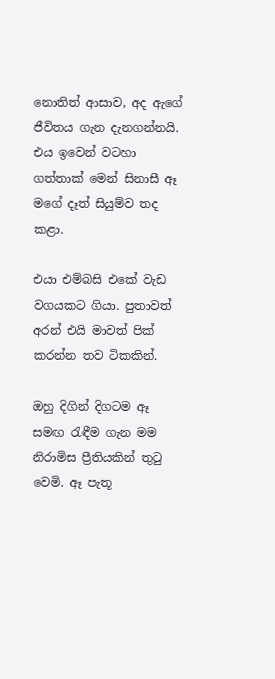නොතිත් ආසාව, අද ඇගේ ජීවිතය ගැන දැනගන්නයි. එය ඉවෙන් වටහා ගත්තාක් මෙන් සිනාසී ඈ මගේ දෑත් සියුම්ව තද කළා.

එයා එම්බසි එකේ වැඩ වගයකට ගියා. පුතාවත් අරන් එයි මාවත් පික් කරන්න තව ටිකකින්.

ඔහු දිගින් දිගටම ඈ සමඟ රැඳීම ගැන මම නිරාමිස ප්‍රීතියකින් තුටු වෙමි. ඈ පැතූ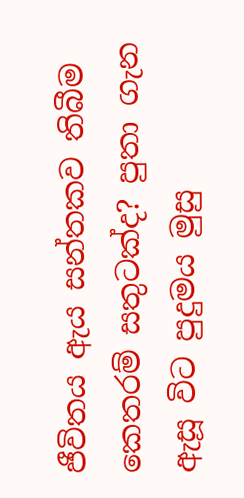ජීවිතය ඇය සන්තකව තිබීම කෙතරම් සතුටක්ද? පුතා ගැන ඇසූ විට පුදුමය මුසු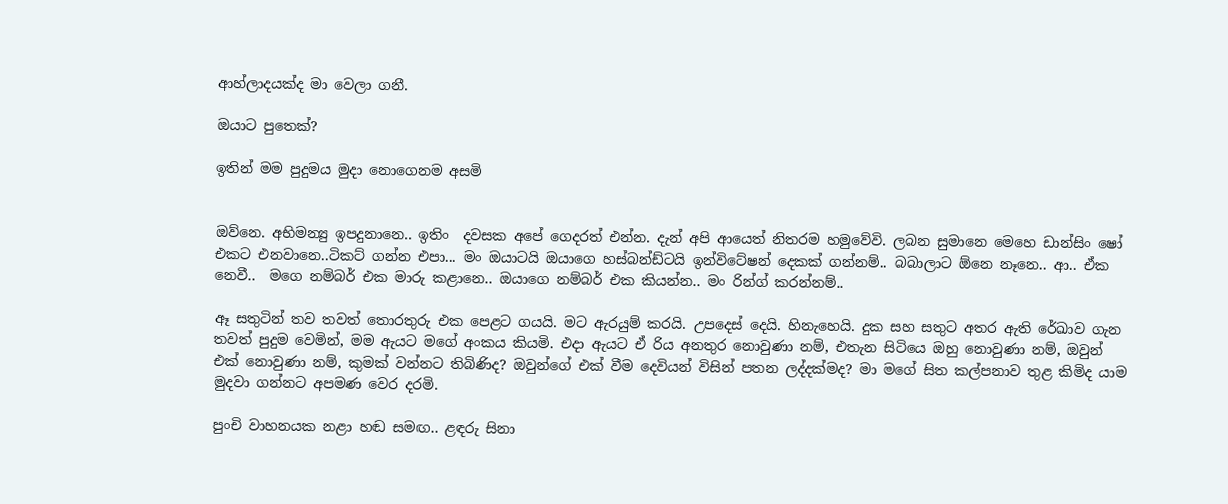ආහ්ලාදයක්ද මා වෙලා ගනී.

ඔයාට පුතෙක්?

ඉතින් මම පුදුමය මුදා නොගෙනම අසමි


ඔව්නෙ. අභිමන්‍යු ඉපදුනානෙ.. ඉතිං  දවසක අපේ ගෙදරත් එන්න. දැන් අපි ආයෙත් නිතරම හමුවේවි. ලබන සුමානෙ මෙහෙ ඩාන්සිං ෂෝ එකට එනවානෙ..ටිකට් ගන්න එපා... මං ඔයාටයි ඔයාගෙ හස්බන්ඩ්ටයි ඉන්විටේෂන් දෙකක් ගන්නම්.. බබාලාට ඕනෙ නෑනෙ.. ආ.. ඒක නෙවී..  මගෙ නම්බර් එක මාරු කළානෙ.. ඔයාගෙ නම්බර් එක කියන්න.. මං රින්ග් කරන්නම්..

ඈ සතුටින් තව තවත් තොරතුරු එක පෙළට ගයයි. මට ඇරයුම් කරයි. උපදෙස් දෙයි. හිනැහෙයි. දුක සහ සතුට අතර ඇති රේඛාව ගැන තවත් පුදුම වෙමින්, මම ඇයට මගේ අංකය කියමි. එදා ඇයට ඒ රිය අනතුර නොවුණා නම්, එතැන සිටියෙ ඔහු නොවුණා නම්, ඔවුන් එක් නොවුණා නම්, කුමක් වන්නට තිබිණිද? ඔවුන්ගේ එක් වීම දෙවියන් විසින් පතන ලද්දක්මද? මා මගේ සිත කල්පනාව තුළ කිමිද යාම මුදවා ගන්නට අපමණ වෙර දරමි.

පුංචි වාහනයක නළා හඬ සමඟ.. ළඳරු සිනා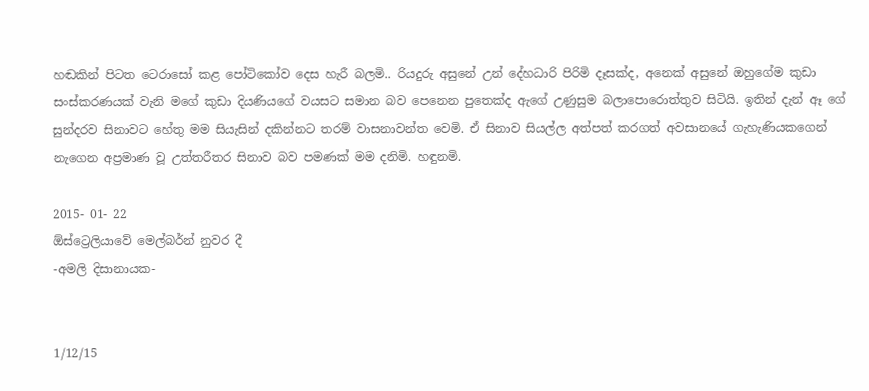හඬකින් පිටත ටෙරාසෝ කළ පෝටිකෝව දෙස හැරී බලමි.. රියදුරු අසුනේ උන් දේහධාරි පිරිමි දෑසක්ද, අනෙක් අසුනේ ඔහුගේම කුඩා සංස්කරණයක් වැනි මගේ කුඩා දියණියගේ වයසට සමාන බව පෙනෙන පුතෙක්ද ඇගේ උණුසුම බලාපොරොත්තුව සිටියි. ඉතින් දැන් ඈ ගේ සුන්දරව සිනාවට හේතු මම සියැසින් දකින්නට තරම් වාසනාවන්ත වෙමි. ඒ සිනාව සියල්ල අත්පත් කරගත් අවසානයේ ගැහැණියකගෙන් නැගෙන අප්‍රමාණ වූ උත්තරීතර සිනාව බව පමණක් මම දනිමි. හඳුනමි.

2015- 01- 22
ඕස්ට්‍රෙලියාවේ මෙල්බර්න් නුවර දී
-අමලි දිසානායක-


1/12/15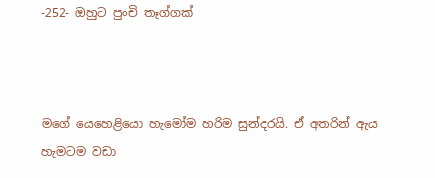-252- ඔහුට පුංචි තෑග්ගක්



මගේ යෙහෙළියො හැමෝම හරිම සුන්දරයි. ඒ අතරින් ඇය හැමටම වඩා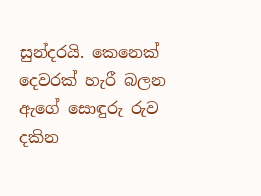සුන්දරයි. කෙනෙක් දෙවරක් හැරී බලන ඇගේ සොඳුරු රුව දකින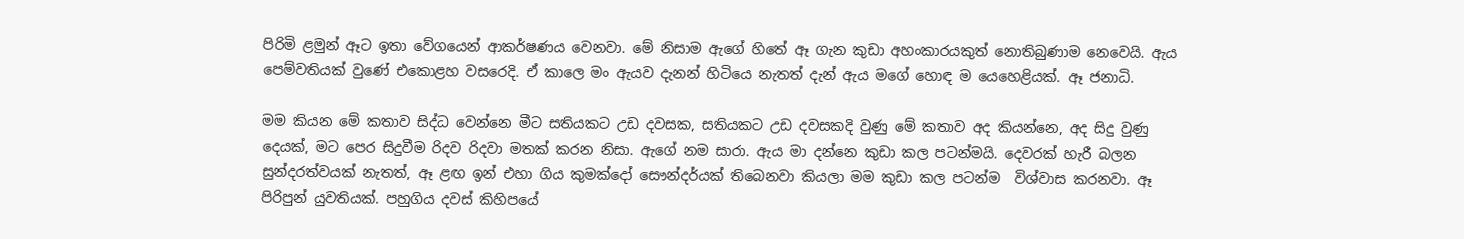පිරිමි ළමුන් ඈට ඉතා වේගයෙන් ආකර්ෂණය වෙනවා. මේ නිසාම ඇගේ හිතේ ඈ ගැන කුඩා අහංකාරයකුත් නොතිබුණාම නෙවෙයි. ඇය පෙම්වතියක් වුණේ එකොළහ වසරෙදි. ඒ කාලෙ මං ඇයව දැනන් හිටියෙ නැතත් දැන් ඇය මගේ හොඳ ම යෙහෙළියක්. ඈ ජනාධි.

මම කියන මේ කතාව සිද්ධ වෙන්නෙ මීට සතියකට උඩ දවසක, සතියකට උඩ දවසකදි වුණු මේ කතාව අද කියන්නෙ, අද සිදු වුණු දෙයක්, මට පෙර සිදුවීම රිදව රිදවා මතක් කරන නිසා. ඇගේ නම සාරා. ඇය මා දන්නෙ කුඩා කල පටන්මයි. දෙවරක් හැරී බලන සුන්දරත්වයක් නැතත්, ඈ ළඟ ඉන් එහා ගිය කුමක්දෝ සෞන්දර්යක් තිබෙනවා කියලා මම කුඩා කල පටන්ම  විශ්වාස කරනවා. ඈ පිරිපුන් යුවතියක්. පහුගිය දවස් කිහිපයේ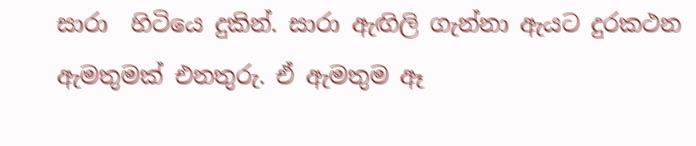සාරා  හිටියෙ දුකින්. සාරා ඇඟිලි ගැන්නා ඇයට දුරකථන ඇමතුමක් එනතුරු. ඒ ඇමතුම ඈ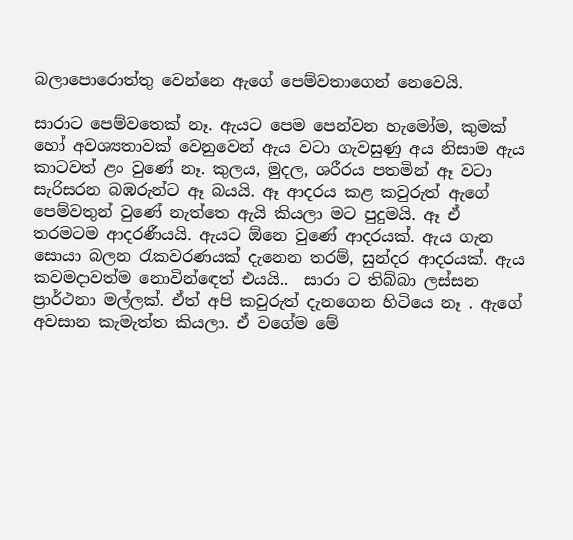බලාපොරොත්තු වෙන්නෙ ඇගේ පෙම්වතාගෙන් නෙවෙයි.

සාරාට පෙම්වතෙක් නෑ. ඇයට පෙම පෙන්වන හැමෝම, කුමක් හෝ අවශ්‍යතාවක් වෙනුවෙන් ඇය වටා ගැවසුණු අය නිසාම ඇය කාටවත් ළං වුණේ නෑ. කුලය, මුදල, ශරීරය පතමින් ඈ වටා සැරිසරන බඹරුන්ට ඈ බයයි. ඈ ආදරය කළ කවුරුත් ඇගේ පෙම්වතුන් වුණේ නැත්තෙ ඇයි කියලා මට පුදුමයි. ඈ ඒ තරමටම ආදරණීයයි. ඇයට ඕනෙ වුණේ ආදරයක්. ඇය ගැන සොයා බලන රැකවරණයක් දැනෙන තරම්, සුන්දර ආදරයක්. ඇය කවමදාවත්ම නොවින්ඳෙත් එයයි..  සාරා ට තිබ්බා ලස්සන ප්‍රාර්ථනා මල්ලක්. ඒත් අපි කවුරුත් දැනගෙන හිටියෙ නෑ . ඇගේ අවසාන කැමැත්ත කියලා. ඒ වගේම මේ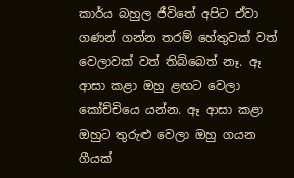කාර්ය බහුල ජීවිතේ අපිට ඒවා ගණන් ගන්න තරම් හේතුවක් වත් වෙලාවක් වත් තිබ්බෙත් නෑ. ඈ ආසා කළා ඔහු ළඟට වෙලා කෝච්චියෙ යන්න. ඈ ආසා කළා ඔහුට තුරුළු වෙලා ඔහු ගයන ගීයක්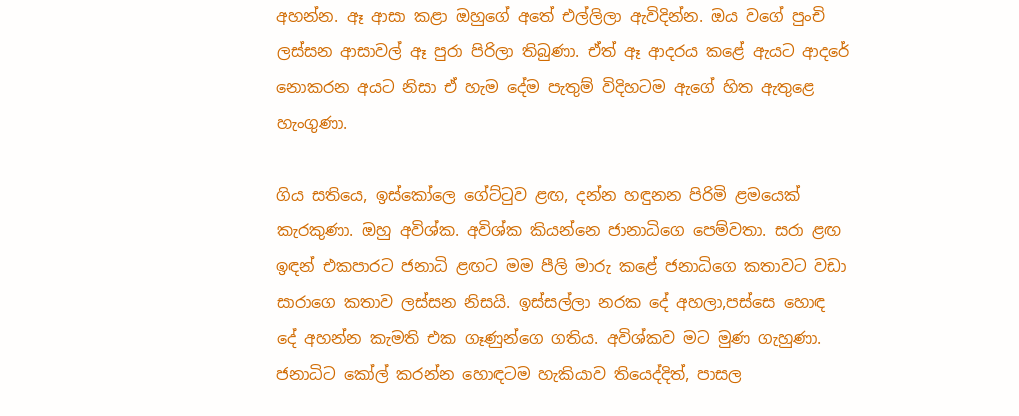අහන්න. ඈ ආසා කළා ඔහුගේ අතේ එල්ලිලා ඇවිදින්න. ඔය වගේ පුංචි ලස්සන ආසාවල් ඈ පුරා පිරිලා තිබුණා. ඒත් ඈ ආදරය කළේ ඇයට ආදරේ නොකරන අයට නිසා ඒ හැම දේම පැතුම් විදිහටම ඇගේ හිත ඇතුළෙ හැංගුණා.

ගිය සතියෙ, ඉස්කෝලෙ ගේට්ටුව ළඟ, දන්න හඳුනන පිරිමි ළමයෙක් කැරකුණා. ඔහු අවිශ්ක. අවිශ්ක කියන්නෙ ජානාධිගෙ පෙම්වතා. සරා ළඟ ඉඳන් එකපාරට ජනාධි ළඟට මම පීලි මාරු කළේ ජනාධිගෙ කතාවට වඩා සාරාගෙ කතාව ලස්සන නිසයි. ඉස්සල්ලා නරක දේ අහලා,පස්සෙ හොඳ දේ අහන්න කැමති එක ගෑණුන්ගෙ ගතිය. අවිශ්කව මට මුණ ගැහුණා. ජනාධිට කෝල් කරන්න හොඳටම හැකියාව තියෙද්දිත්, පාසල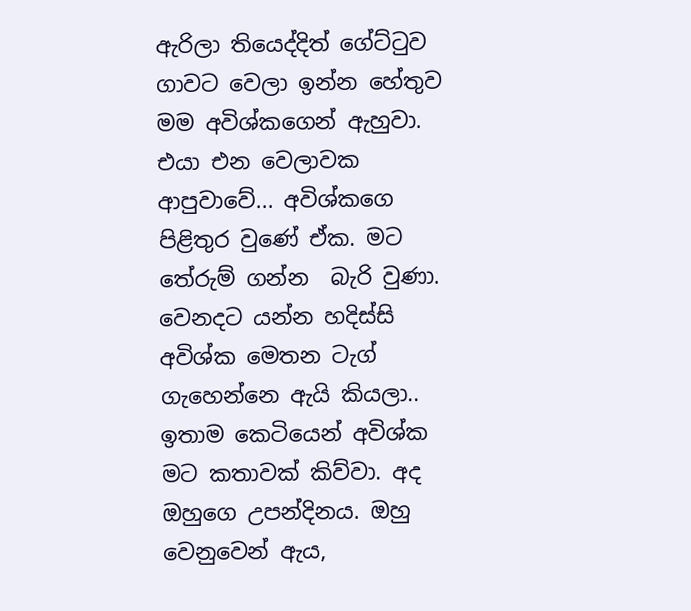ඇරිලා තියෙද්දිත් ගේට්ටුව ගාවට වෙලා ඉන්න හේතුව මම අවිශ්කගෙන් ඇහුවා. එයා එන වෙලාවක ආපුවාවේ... අවිශ්කගෙ පිළිතුර වුණේ ඒක. මට තේරුම් ගන්න  බැරි වුණා. වෙනදට යන්න හදිස්සි අවිශ්ක මෙතන ටැග් ගැහෙන්නෙ ඇයි කියලා.. ඉතාම කෙටියෙන් අවිශ්ක මට කතාවක් කිව්වා. අද ඔහුගෙ උපන්දිනය. ඔහු වෙනුවෙන් ඇය,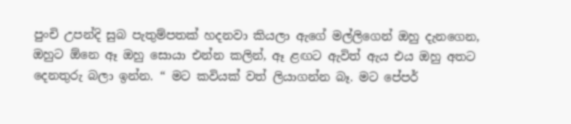පුංචි උපන්දි සුබ පැතුම්පතක් හදනවා කියලා ඇගේ මල්ලිගෙන් ඔහු දැනගෙන, ඔහුට ඕනෙ ඈ ඔහු සොයා එන්න කලින්, ඈ ළඟට ඇවිත් ඇය එය ඔහු අතට දෙනතුරු බලා ඉන්න. “ මට කවියක් වත් ලියාගන්න බෑ. මට පේපර්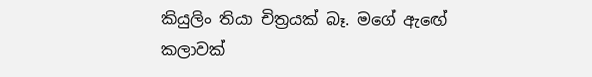කියුලිං තියා චිත්‍රයක් බෑ. මගේ ඇඟේ කලාවක්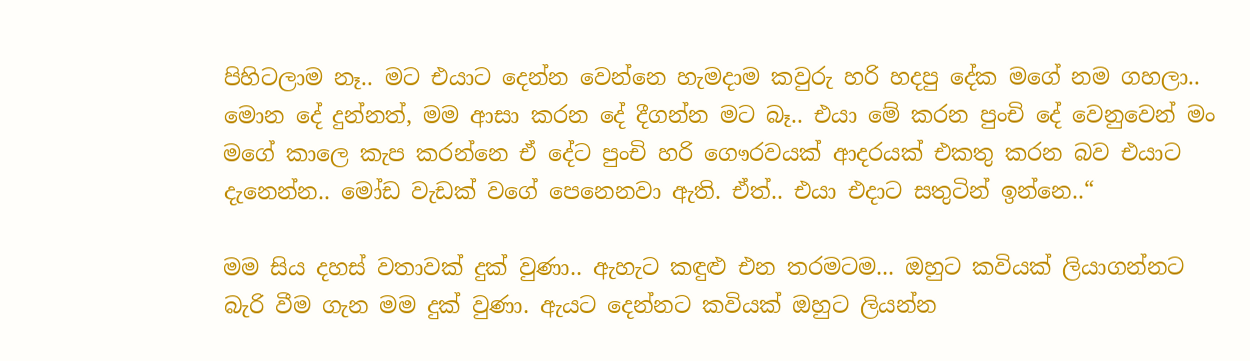පිහිටලාම නෑ.. මට එයාට දෙන්න වෙන්නෙ හැමදාම කවුරු හරි හදපු දේක මගේ නම ගහලා.. මොන දේ දුන්නත්, මම ආසා කරන දේ දීගන්න මට බෑ.. එයා මේ කරන පුංචි දේ වෙනුවෙන් මං මගේ කාලෙ කැප කරන්නෙ ඒ දේට පුංචි හරි ගෞරවයක් ආදරයක් එකතු කරන බව එයාට දැනෙන්න.. මෝඩ වැඩක් වගේ පෙනෙනවා ඇති. ඒත්.. එයා එදාට සතුටින් ඉන්නෙ..“

මම සිය දහස් වතාවක් දුක් වුණා.. ඇහැට කඳුළු එන තරමටම... ඔහුට කවියක් ලියාගන්නට බැරි වීම ගැන මම දුක් වුණා. ඇයට දෙන්නට කවියක් ඔහුට ලියන්න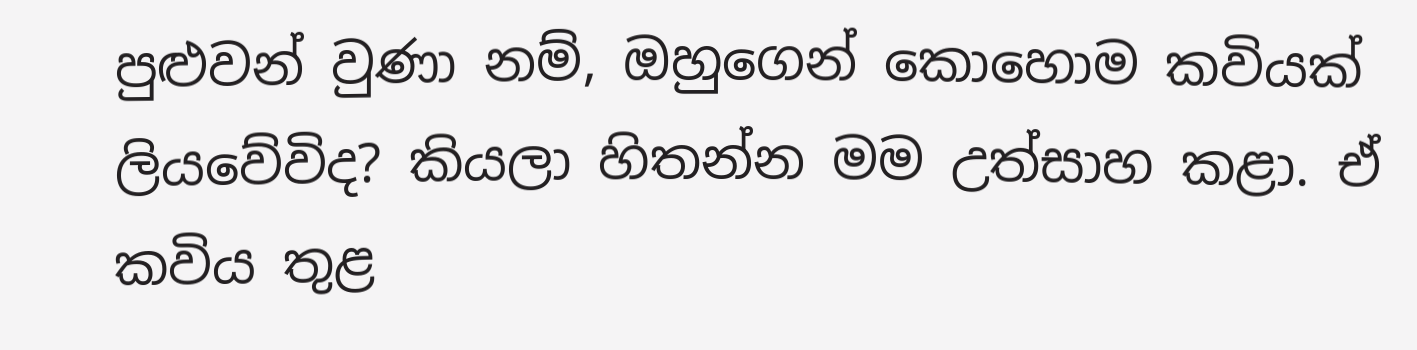පුළුවන් වුණා නම්, ඔහුගෙන් කොහොම කවියක් ලියවේවිද? කියලා හිතන්න මම උත්සාහ කළා. ඒ කවිය තුළ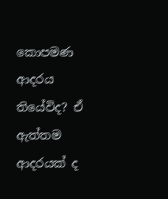කොපමණ ආදරය තියේවිද? ඒ ඇත්තම ආදරයක් ද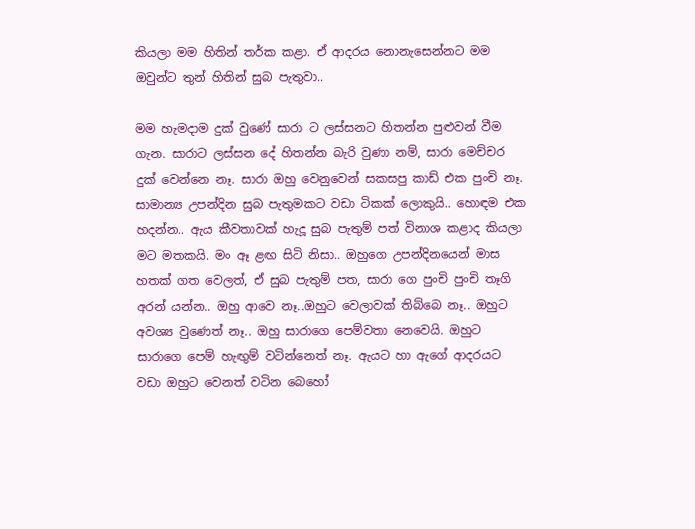කියලා මම හිතින් තර්ක කළා. ඒ ආදරය නොනැසෙන්නට මම ඔවුන්ට තුන් හිතින් සුබ පැතුවා..

මම හැමදාම දුක් වුණේ සාරා ට ලස්සනට හිතන්න පුළුවන් වීම ගැන. සාරාට ලස්සන දේ හිතන්න බැරි වුණා නම්, සාරා මෙච්චර දුක් වෙන්නෙ නෑ. සාරා ඔහු වෙනුවෙන් සකසපු කාඩ් එක පුංචි නෑ. සාමාන්‍ය උපන්දින සුබ පැතුමකට වඩා ටිකක් ලොකුයි.. හොඳම එක හදන්න.. ඇය කීවතාවක් හැදූ සුබ පැතුම් පත් විනාශ කළාද කියලා මට මතකයි. මං ඈ ළඟ සිටි නිසා.. ඔහුගෙ උපන්දිනයෙන් මාස හතක් ගත වෙලත්, ඒ සුබ පැතුම් පත, සාරා ගෙ පුංචි පුංචි තෑගි අරන් යන්න.. ඔහු ආවෙ නෑ..ඔහුට වෙලාවක් තිබ්බෙ නෑ.. ඔහුට අවශ්‍ය වුණෙත් නෑ.. ඔහු සාරාගෙ පෙම්වතා නෙවෙයි. ඔහුට සාරාගෙ පෙම් හැඟුම් වටින්නෙත් නෑ. ඇයට හා ඇගේ ආදරයට වඩා ඔහුට වෙනත් වටින බෙහෝ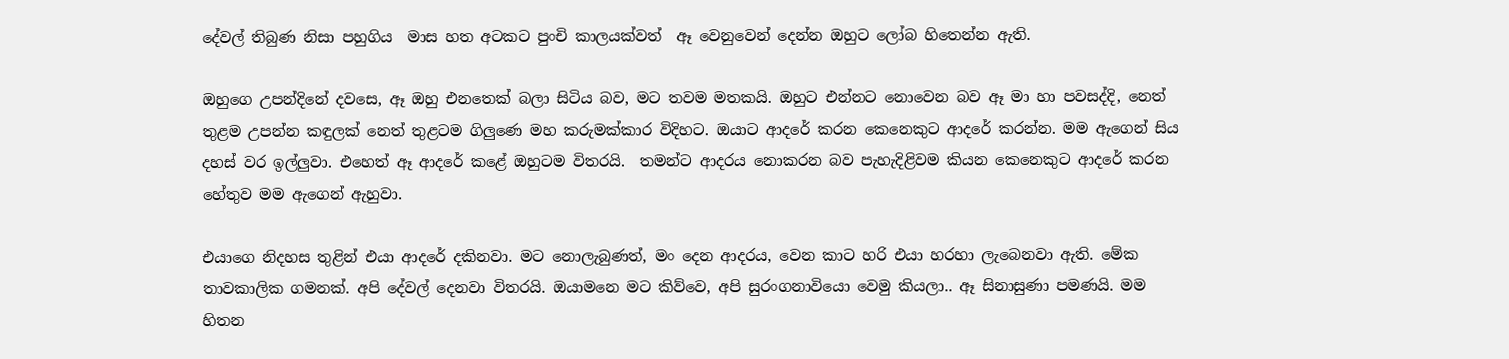දේවල් තිබුණ නිසා පහුගිය  මාස හත අටකට පුංචි කාලයක්වත්  ඈ වෙනුවෙන් දෙන්න ඔහුට ලෝබ හිතෙන්න ඇති.

ඔහුගෙ උපන්දිනේ දවසෙ, ඈ ඔහු එනතෙක් බලා සිටිය බව, මට තවම මතකයි. ඔහුට එන්නට නොවෙන බව ඈ මා හා පවසද්දි, නෙත් තුළම උපන්න කඳුලක් නෙත් තුළටම ගිලුණෙ මහ කරුමක්කාර විදිහට. ඔයාට ආදරේ කරන කෙනෙකුට ආදරේ කරන්න. මම ඇගෙන් සිය දහස් වර ඉල්ලුවා. එහෙත් ඈ ආදරේ කළේ ඔහුටම විතරයි.  තමන්ට ආදරය නොකරන බව පැහැදිළිවම කියන කෙනෙකුට ආදරේ කරන හේතුව මම ඇගෙන් ඇහුවා.

එයාගෙ නිදහස තුළින් එයා ආදරේ දකිනවා. මට නොලැබුණත්, මං දෙන ආදරය, වෙන කාට හරි එයා හරහා ලැබෙනවා ඇති. මේක තාවකාලික ගමනක්. අපි දේවල් දෙනවා විතරයි. ඔයාමනෙ මට කිව්වෙ, අපි සුරංගනාවියො වෙමු කියලා.. ඈ සිනාසුණා පමණයි. මම හිතන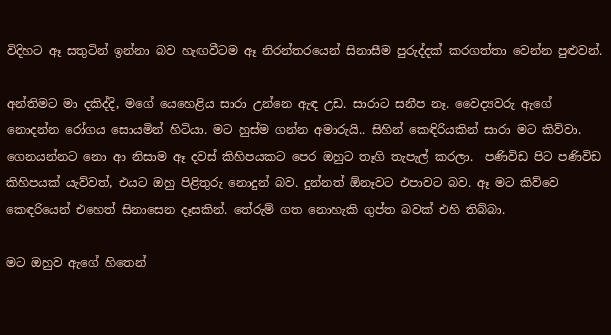විදිහට ඈ සතුටින් ඉන්නා බව හැඟවීටම ඈ නිරන්තරයෙන් සිනාසීම පුරුද්දක් කරගත්තා වෙන්න පුළුවන්.

අන්තිමට මා දකිද්දි, මගේ යෙහෙළිය සාරා උන්නෙ ඇඳ උඩ. සාරාට සනීප නෑ. වෛද්‍යවරු ඇගේ නොදන්න රෝගය සොයමින් හිටියා. මට හුස්ම ගන්න අමාරුයි.. සිහින් කෙඳිරියකින් සාරා මට කිව්වා. ගෙනයන්නට නො ආ නිසාම ඈ දවස් කිහිපයකට පෙර ඔහුට තෑගි තැපැල් කරලා.  පණිවිඩ පිට පණිවිඩ කිහිපයක් යැව්වත්, එයට ඔහු පිළිතුරු නොදුන් බව. දුන්නත් ඕනෑවට එපාවට බව. ඈ මට කිව්වෙ කෙඳරියෙන් එහෙත් සිනාසෙන දෑසකින්. තේරුම් ගත නොහැකි ගුප්ත බවක් එහි තිබ්බා.

මට ඔහුව ඇගේ හිතෙන්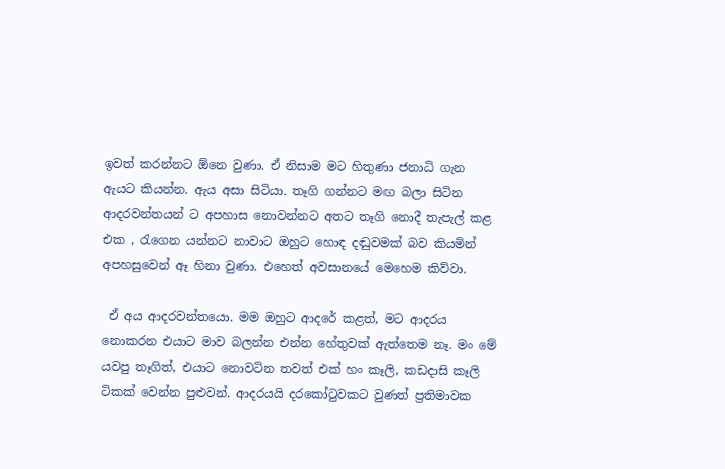ඉවත් කරන්නට ඕනෙ වුණා. ඒ නිසාම මට හිතුණා ජනාධි ගැන ඇයට කියන්න. ඇය අසා සිටියා. තෑගි ගන්නට මඟ බලා සිටින ආදරවන්තයන් ට අපහාස නොවන්නට අතට තෑගි නොදී තැපැල් කළ එක , රැගෙන යන්නට නාවාට ඔහුට හොඳ දඬුවමක් බව කියමින් අපහසුවෙන් ඈ හිනා වුණා. එහෙත් අවසානයේ මෙහෙම කිව්වා.

 ඒ අය ආදරවන්තයො. මම ඔහුට ආදරේ කළත්, මට ආදරය නොකරන එයාට මාව බලන්න එන්න හේතුවක් ඇත්තෙම නෑ. මං මේ යවපු තෑගිත්, එයාට නොවටින තවත් එක් හං කෑලි, කඩදාසි කෑලි ටිකක් වෙන්න පුළුවන්. ආදරයයි දරකෝටුවකට වුණත් ප්‍රතිමාවක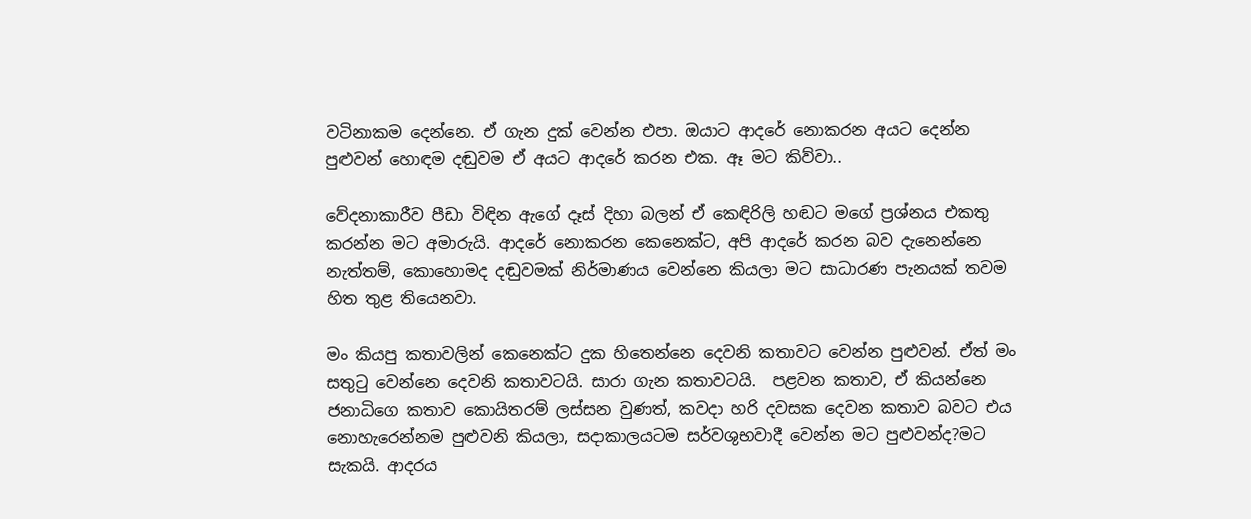වටිනාකම දෙන්නෙ. ඒ ගැන දුක් වෙන්න එපා. ඔයාට ආදරේ නොකරන අයට දෙන්න පුළුවන් හොඳම දඬුවම ඒ අයට ආදරේ කරන එක. ඈ මට කිව්වා..

වේදනාකාරීව පීඩා විඳින ඇගේ දෑස් දිහා බලන් ඒ කෙඳිරිලි හඬට මගේ ප්‍රශ්නය එකතු කරන්න මට අමාරුයි. ආදරේ නොකරන කෙනෙක්ට, අපි ආදරේ කරන බව දැනෙන්නෙ නැත්තම්, කොහොමද දඬුවමක් නිර්මාණය වෙන්නෙ කියලා මට සාධාරණ පැනයක් තවම හිත තුළ තියෙනවා.

මං කියපු කතාවලින් කෙනෙක්ට දුක හිතෙන්නෙ දෙවනි කතාවට වෙන්න පුළුවන්. ඒත් මං සතුටු වෙන්නෙ දෙවනි කතාවටයි. සාරා ගැන කතාවටයි.  පළවන කතාව, ඒ කියන්නෙ ජනාධිගෙ කතාව කොයිතරම් ලස්සන වුණත්, කවදා හරි දවසක දෙවන කතාව බවට එය නොහැරෙන්නම පුළුවනි කියලා, සදාකාලයටම සර්වශුභවාදී වෙන්න මට පුළුවන්ද?මට සැකයි. ආදරය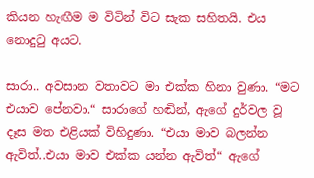කියන හැඟීම ම විටින් විට සැක සහිතයි. එය නොදුටු අයට.

සාරා.. අවසාන වතාවට මා එක්ක හිනා වුණා. “මට එයාව පේනවා.“ සාරාගේ හඬින්, ඇගේ දුර්වල වූ දෑස මත එළියක් විහිදුණා. “එයා මාව බලන්න ඇවිත්..එයා මාව එක්ක යන්න ඇවිත්“ ඇගේ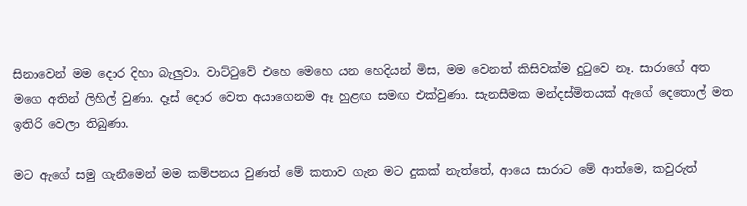සිනාවෙන් මම දොර දිහා බැලුවා. වාට්ටුවේ එහෙ මෙහෙ යන හෙදියන් මිස, මම වෙනත් කිසිවක්ම දුටුවෙ නෑ. සාරාගේ අත මගෙ අතින් ලිහිල් වුණා. දෑස් දොර වෙත අයාගෙනම ඈ හුළඟ සමඟ එක්වුණා. සැනසීමක මන්දස්මිතයක් ඇගේ දෙතොල් මත ඉතිරි වෙලා තිබුණා.

මට ඇගේ සමු ගැනීමෙන් මම කම්පනය වුණත් මේ කතාව ගැන මට දුකක් නැත්තේ, ආයෙ සාරාට මේ ආත්මෙ, කවුරුත්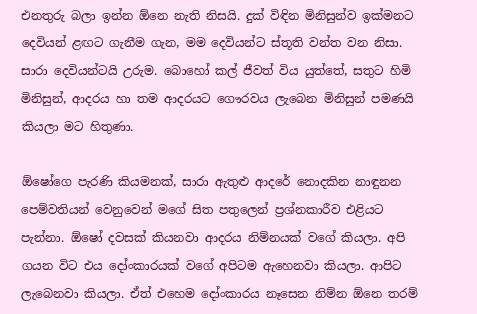එනතුරු බලා ඉන්න ඕනෙ නැති නිසයි. දුක් විඳින මිනිසුන්ව ඉක්මනට දෙවියන් ළඟට ගැනීම ගැන, මම දෙවියන්ට ස්තූති වන්ත වන නිසා. සාරා දෙවියන්ටයි උරුම. බොහෝ කල් ජීවත් විය යුත්තේ, සතුට හිමි මිනිසුන්, ආදරය හා තම ආදරයට ගෞරවය ලැබෙන මිනිසුන් පමණයි කියලා මට හිතුණා.

ඕෂෝගෙ පැරණි කියමනක්, සාරා ඇතුළු ආදරේ නොදකින නාඳුනන පෙම්වතියන් වෙනුවෙන් මගේ සිත පතුලෙන් ප්‍රශ්නකාරීව එළියට පැන්නා. ඕෂෝ දවසක් කියනවා ආදරය නිම්නයක් වගේ කියලා. අපි ගයන විට එය දෝංකාරයක් වගේ අපිටම ඇහෙනවා කියලා. ආපිට ලැබෙනවා කියලා. ඒත් එහෙම දෝංකාරය නෑසෙන නිම්න ඕනෙ තරම්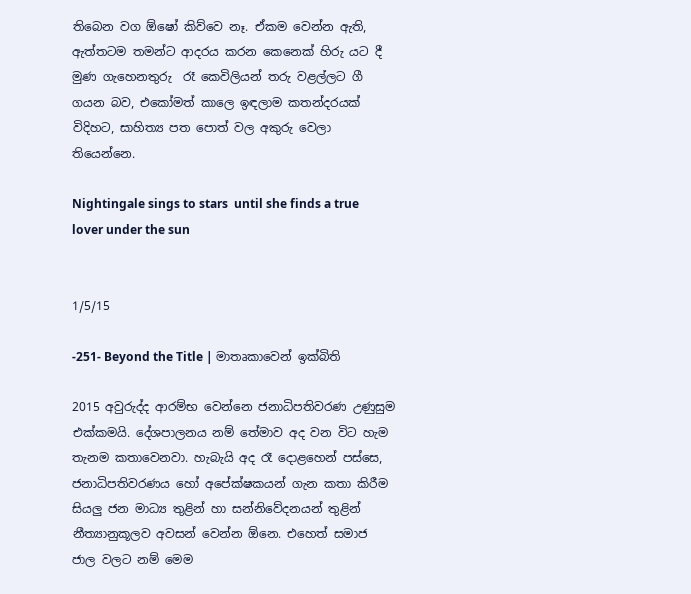තිබෙන වග ඕෂෝ කිව්වෙ නෑ. ඒකම වෙන්න ඇති, ඇත්තටම තමන්ට ආදරය කරන කෙනෙක් හිරු යට දී මුණ ගැහෙනතුරු  රෑ කෙවිලියන් තරු වළල්ලට ගී ගයන බව, එකෝමත් කාලෙ ඉඳලාම කතන්දරයක් විදිහට, සාහිත්‍ය පත පොත් වල අකුරු වෙලා තියෙන්නෙ.

Nightingale sings to stars  until she finds a true lover under the sun


1/5/15

-251- Beyond the Title | මාතෘකාවෙන් ඉක්බිති

2015 අවුරුද්ද ආරම්භ වෙන්නෙ ජනාධිපතිවරණ උණුසුම එක්කමයි. දේශපාලනය නම් තේමාව අද වන විට හැම තැනම කතාවෙනවා. හැබැයි අද රෑ දොළහෙන් පස්සෙ, ජනාධිපතිවරණය හෝ අපේක්ෂකයන් ගැන කතා කිරීම සියලු ජන මාධ්‍ය තුළින් හා සන්නිවේදනයන් තුළින් නීත්‍යානුකූලව අවසන් වෙන්න ඕනෙ. එහෙත් සමාජ ජාල වලට නම් මෙම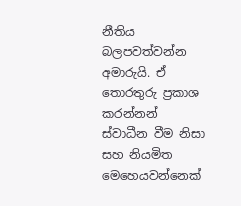නීතිය බලපවත්වන්න අමාරුයි. ඒ තොරතුරු ප්‍රකාශ කරන්නන් ස්වාධීන වීම නිසා සහ නියමිත මෙහෙයවන්නෙක්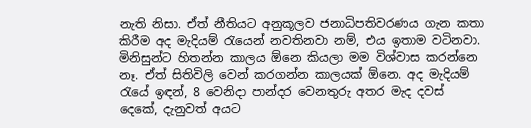නැති නිසා. ඒත් නීතියට අනුකූලව ජනාධිපතිවරණය ගැන කතා කිරීම අද මැදියම් රැයෙන් නවතිනවා නම්, එය ඉතාම වටිනවා. මිනිසුන්ට හිතන්න කාලය ඕනෙ කියලා මම විශ්වාස කරන්නෙ නෑ. ඒත් සිතිවිලි වෙන් කරගන්න කාලයක් ඕනෙ. අද මැදියම් රැයේ ඉඳන්, 8 වෙනිදා පාන්දර වෙනතුරු අතර මැද දවස් දෙකේ, දැනුවත් අයට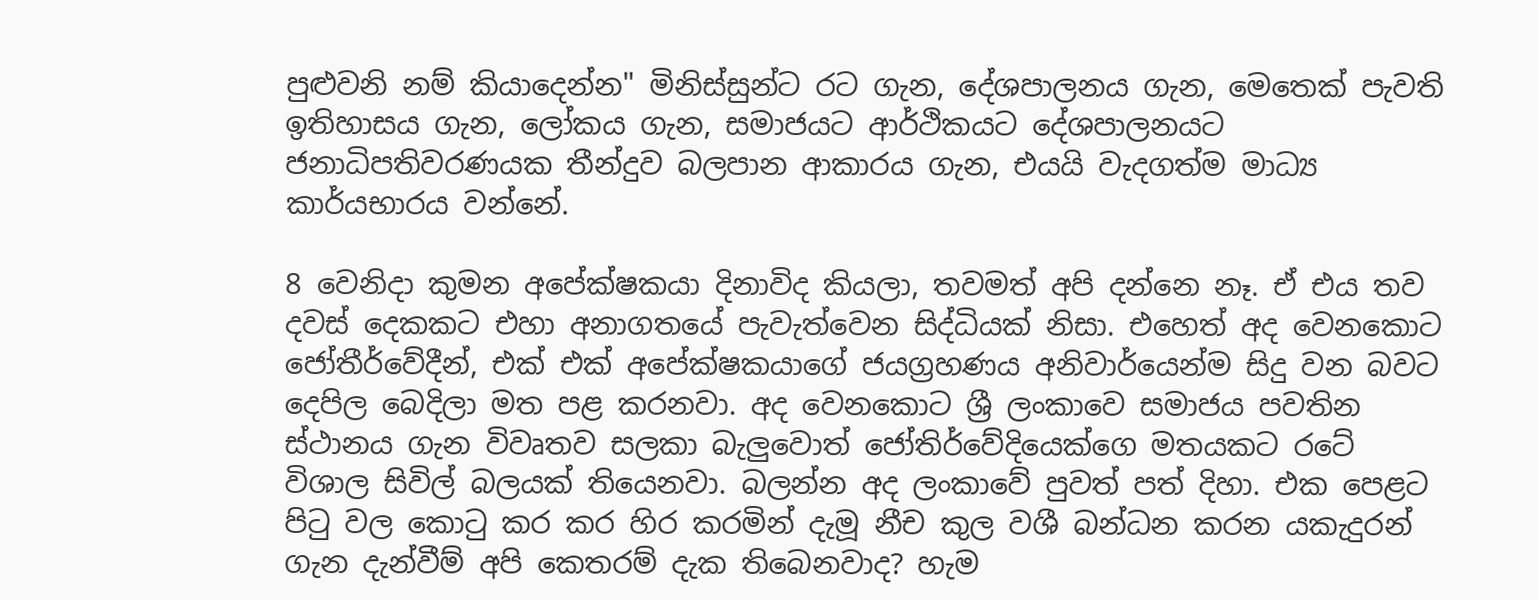පුළුවනි නම් කියාදෙන්න" මිනිස්සුන්ට රට ගැන, දේශපාලනය ගැන, මෙතෙක් පැවති ඉතිහාසය ගැන, ලෝකය ගැන, සමාජයට ආර්ථිකයට දේශපාලනයට ජනාධිපතිවරණයක තීන්දුව බලපාන ආකාරය ගැන, එයයි වැදගත්ම මාධ්‍ය කාර්යභාරය වන්නේ.

8 වෙනිදා කුමන අපේක්ෂකයා දිනාවිද කියලා, තවමත් අපි දන්නෙ නෑ. ඒ එය තව දවස් දෙකකට එහා අනාගතයේ පැවැත්වෙන සිද්ධියක් නිසා. එහෙත් අද වෙනකොට ජෝතීර්වේදීන්, එක් එක් අපේක්ෂකයාගේ ජයග්‍රහණය අනිවාර්යෙන්ම සිදු වන බවට දෙපිල බෙදිලා මත පළ කරනවා. අද වෙනකොට ශ්‍රී ලංකාවෙ සමාජය පවතින ස්ථානය ගැන විවෘතව සලකා බැලුවොත් ජෝතිර්වේදියෙක්ගෙ මතයකට රටේ විශාල සිවිල් බලයක් තියෙනවා. බලන්න අද ලංකාවේ පුවත් පත් දිහා. එක පෙළට පිටු වල කොටු කර කර හිර කරමින් දැමූ නීච කුල වශී බන්ධන කරන යකැදුරන් ගැන දැන්වීම් අපි කෙතරම් දැක තිබෙනවාද? හැම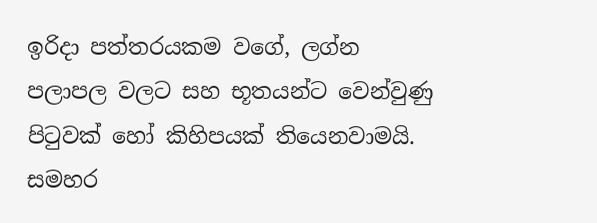ඉරිදා පත්තරයකම වගේ, ලග්න පලාපල වලට සහ භූතයන්ට වෙන්වුණු පිටුවක් හෝ කිහිපයක් තියෙනවාමයි. සමහර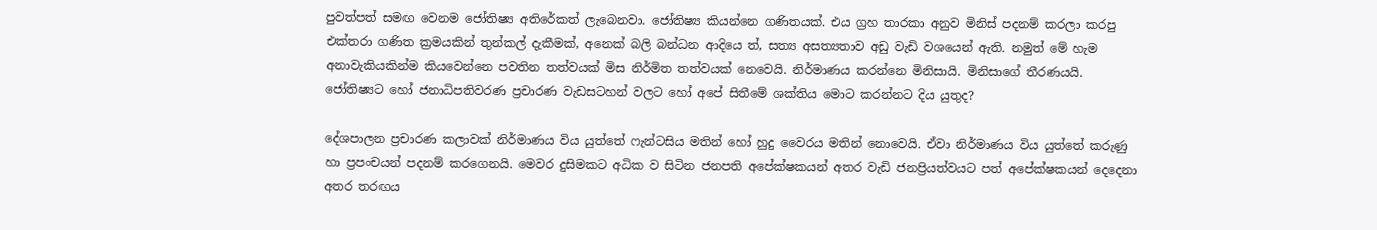පුවත්පත් සමඟ වෙනම ජෝතිෂ්‍ය අතිරේකත් ලැබෙනවා. ජෝතිෂ්‍ය කියන්නෙ ගණිතයක්. එය ග්‍රහ තාරකා අනුව මිනිස් පදනම් කරලා කරපු එක්තරා ගණිත ක්‍රමයකින් තුන්කල් දැකීමක්, අනෙක් බලි බන්ධන ආදියෙ ත්, සත්‍ය අසත්‍යතාව අඩු වැඩි වශයෙන් ඇති. නමුත් මේ හැම අනාවැකියකින්ම කියවෙන්නෙ පවතින තත්වයක් මිස නිර්මිත තත්වයක් නෙවෙයි. නිර්මාණය කරන්නෙ මිනිසායි. මිනිසාගේ තීරණයයි. ජෝතිෂ්‍යට හෝ ජනාධිපතිවරණ ප්‍රචාරණ වැඩසටහන් වලට හෝ අපේ සිතීමේ ශක්තිය මොට කරන්නට දිය යුතුද?

දේශපාලන ප්‍රචාරණ කලාවක් නිර්මාණය විය යුත්තේ ෆැන්ටසිය මතින් හෝ හුදු වෛරය මතින් නොවෙයි. ඒවා නිර්මාණය විය යුත්තේ කරුණු හා ප්‍රපංචයන් පදනම් කරගෙනයි. මෙවර දුසිමකට අධික ව සිටින ජනපති අපේක්ෂකයන් අතර වැඩි ජනප්‍රියත්වයට පත් අපේක්ෂකයන් දෙදෙනා අතර තරඟය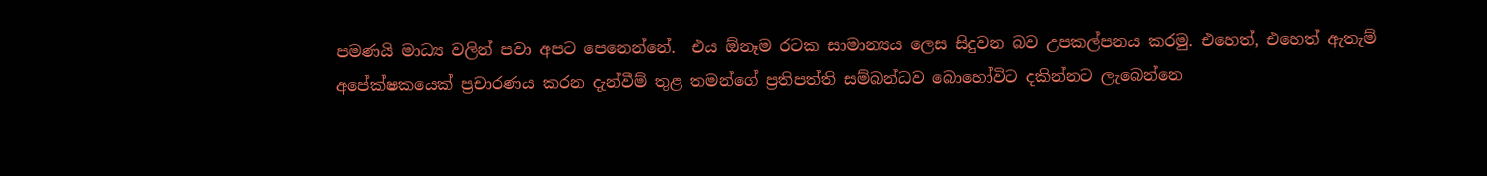පමණයි මාධ්‍ය වලින් පවා අපට පෙනෙන්නේ.  එය ඕනෑම රටක සාමාන්‍යය ලෙස සිදුවන බව උපකල්පනය කරමු. එහෙත්, එහෙත් ඇතැම් අපේක්ෂකයෙක් ප්‍රචාරණය කරන දැන්වීම් තුළ තමන්ගේ ප්‍රතිපත්ති සම්බන්ධව බොහෝවිට දකින්නට ලැබෙන්නෙ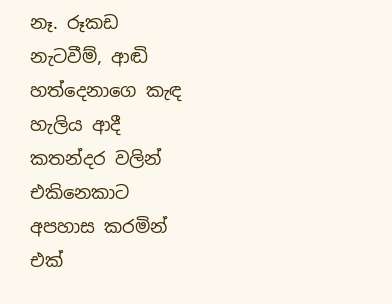නෑ. රූකඩ නැටවීම්, ආඬි හත්දෙනාගෙ කැඳ හැලිය ආදී කතන්දර වලින් එකිනෙකාට අපහාස කරමින් එක්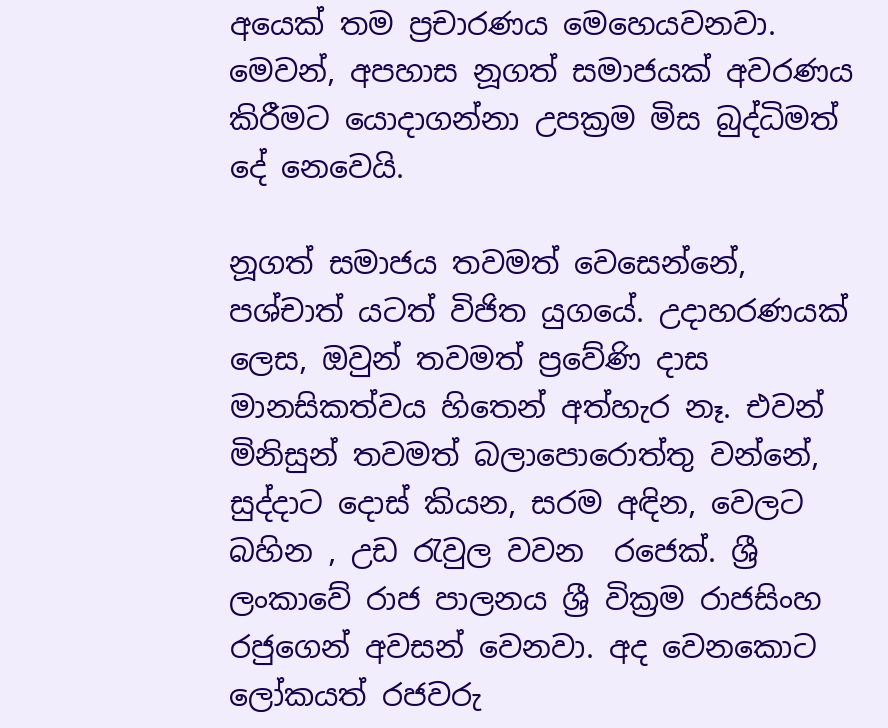අයෙක් තම ප්‍රචාරණය මෙහෙයවනවා. මෙවන්, අපහාස නූගත් සමාජයක් අවරණය කිරීමට යොදාගන්නා උපක්‍රම මිස බුද්ධිමත් දේ නෙවෙයි.

නූගත් සමාජය තවමත් වෙසෙන්නේ, පශ්චාත් යටත් විජිත යුගයේ. උදාහරණයක් ලෙස, ඔවුන් තවමත් ප්‍රවේණි දාස මානසිකත්වය හිතෙන් අත්හැර නෑ. එවන් මිනිසුන් තවමත් බලාපොරොත්තු වන්නේ, සුද්දාට දොස් කියන, සරම අඳින, වෙලට බහින , උඩ රැවුල වවන  රජෙක්. ශ්‍රී ලංකාවේ රාජ පාලනය ශ්‍රී වික්‍රම රාජසිංහ රජුගෙන් අවසන් වෙනවා. අද වෙනකොට ලෝකයත් රජවරු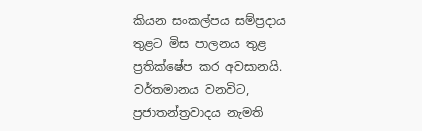කියන සංකල්පය සම්ප්‍රදාය තුළට මිස පාලනය තුළ ප්‍රතික්ෂේප කර අවසානයි. වර්තමානය වනවිට, ප්‍රජාතන්ත්‍රවාදය නැමති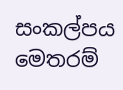සංකල්පය මෙතරම්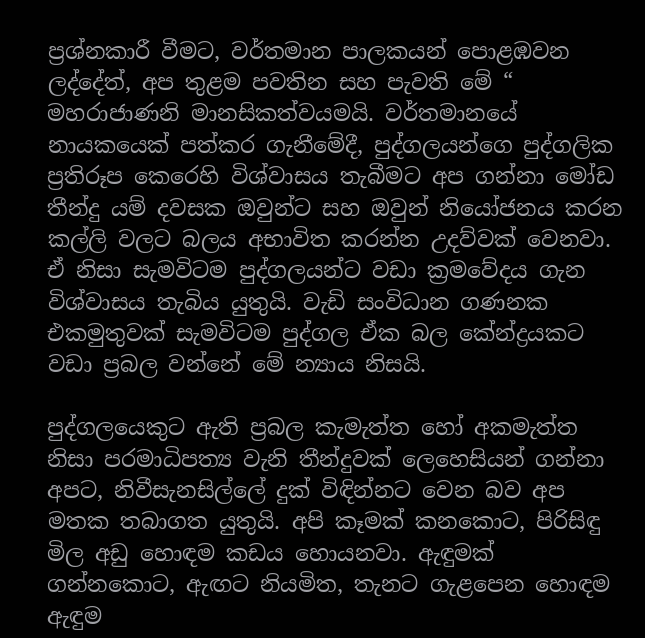ප්‍රශ්නකාරී වීමට, වර්තමාන පාලකයන් පොළඹවන ලද්දේත්, අප තුළම පවතින සහ පැවති මේ “ මහරාජාණනි මානසිකත්වයමයි. වර්තමානයේ නායකයෙක් පත්කර ගැනීමේදී, පුද්ගලයන්ගෙ පුද්ගලික ප්‍රතිරූප කෙරෙහි විශ්වාසය තැබීමට අප ගන්නා මෝඩ තීන්දු යම් දවසක ඔවුන්ට සහ ඔවුන් නියෝජනය කරන කල්ලි වලට බලය අභාවිත කරන්න උදව්වක් වෙනවා. ඒ නිසා සැමවිටම පුද්ගලයන්ට වඩා ක්‍රමවේදය ගැන විශ්වාසය තැබිය යුතුයි. වැඩි සංවිධාන ගණනක එකමුතුවක් සැමවිටම පුද්ගල ඒක බල කේන්ද්‍රයකට වඩා ප්‍රබල වන්නේ මේ න්‍යාය නිසයි.

පුද්ගලයෙකුට ඇති ප්‍රබල කැමැත්ත හෝ අකමැත්ත නිසා පරමාධිපත්‍ය වැනි තීන්දුවක් ලෙහෙසියන් ගන්නා අපට, නිවීසැනසිල්ලේ දුක් විඳින්නට වෙන බව අප මතක තබාගත යුතුයි. අපි කෑමක් කනකොට, පිරිසිඳු මිල අඩු හොඳම කඩය හොයනවා. ඇඳුමක් ගන්නකොට, ඇඟට නියමිත, තැනට ගැළපෙන හොඳම ඇඳුම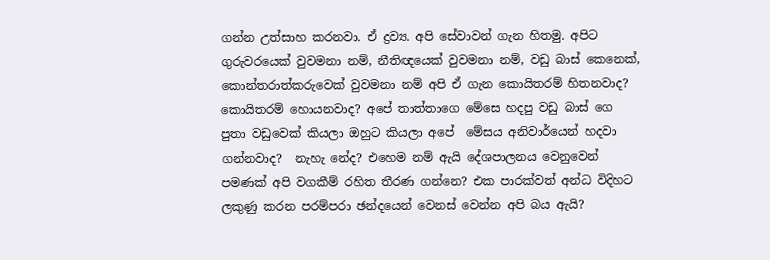ගන්න උත්සාහ කරනවා. ඒ ද්‍රව්‍ය. අපි සේවාවන් ගැන හිතමු. අපිට ගුරුවරයෙක් වුවමනා නම්, නීතිඥයෙක් වුවමනා නම්, වඩු බාස් කෙනෙක්, කොන්තරාත්කරුවෙක් වුවමනා නම් අපි ඒ ගැන කොයිතරම් හිතනවාද?  කොයිතරම් හොයනවාද? අපේ තාත්තාගෙ මේසෙ හදපු වඩු බාස් ගෙ පුතා වඩුවෙක් කියලා ඔහුට කියලා අපේ  මේසය අනිවාර්යෙන් හදවා ගන්නවාද?  නැහැ නේද? එහෙම නම් ඇයි දේශපාලනය වෙනුවෙන් පමණක් අපි වගකීම් රහිත තීරණ ගන්නෙ? එක පාරක්වත් අන්ධ විදිහට ලකුණු කරන පරම්පරා ඡන්දයෙන් වෙනස් වෙන්න අපි බය ඇයි?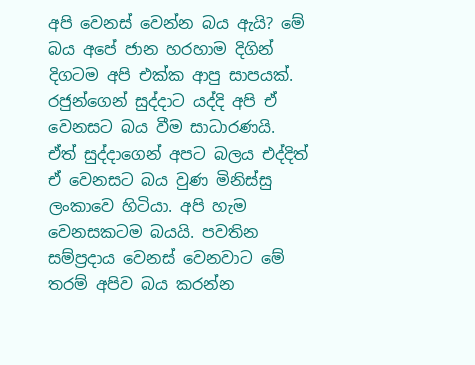අපි වෙනස් වෙන්න බය ඇයි? මේ බය අපේ ජාන හරහාම දිගින් දිගටම අපි එක්ක ආපු සාපයක්. රජුන්ගෙන් සුද්දාට යද්දි අපි ඒ වෙනසට බය වීම සාධාරණයි. ඒත් සුද්දාගෙන් අපට බලය එද්දිත් ඒ වෙනසට බය වුණ මිනිස්සු ලංකාවෙ හිටියා. අපි හැම වෙනසකටම බයයි. පවතින සම්ප්‍රදාය වෙනස් වෙනවාට මේ තරම් අපිව බය කරන්න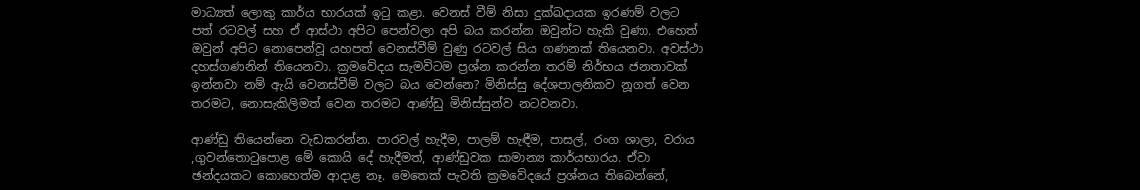මාධ්‍යත් ලොකු කාර්ය භාරයක් ඉටු කළා. වෙනස් වීම් නිසා දුක්ඛදායක ඉරණම් වලට පත් රටවල් සහ ඒ ආස්ථා අපිට පෙන්වලා අපි බය කරන්න ඔවුන්ට හැකි වුණා. එහෙත් ඔවුන් අපිට නොපෙන්වූ යහපත් වෙනස්වීම් වුණු රටවල් සිය ගණනක් තියෙනවා. අවස්ථා දහස්ගණනින් තියෙනවා. ක්‍රමවේදය සැමවිටම ප්‍රශ්න කරන්න තරම් නිර්භය ජනතාවක් ඉන්නවා නම් ඇයි වෙනස්වීම් වලට බය වෙන්නෙ? මිනිස්සු දේශපාලනිකව නූගත් වෙන තරමට, නොසැකිලිමත් වෙන තරමට ආණ්ඩු මිනිස්සුන්ව නටවනවා.

ආණ්ඩු තියෙන්නෙ වැඩකරන්න. පාරවල් හැදීම, පාලම් හැඳීම, පාසල්, රංග ශාලා, වරාය ,ගුවන්තොටුපොළ මේ කොයි දේ හැදීමත්, ආණ්ඩුවක සාමාන්‍ය කාර්යභාරය. ඒවා ඡන්දයකට කොහෙත්ම ආදාළ නෑ. මෙතෙක් පැවති ක්‍රමවේදයේ ප්‍රශ්නය තිබෙන්නේ,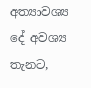අත්‍යාවශ්‍ය දේ අවශ්‍ය තැනට,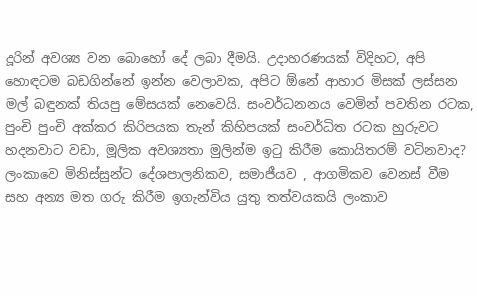දූරින් අවශ්‍ය වන බොහෝ දේ ලබා දීමයි. උදාහරණයක් විදිහට, අපි හොඳටම බඩගින්නේ ඉන්න වෙලාවක, අපිට ඕනේ ආහාර මිසක් ලස්සන මල් බඳුනක් තියපු මේසයක් නෙවෙයි. සංවර්ධනනය වෙමින් පවතින රටක, පුංචි පුංචි අක්කර කිරිපයක තැන් කිහිපයක් සංවර්ධිත රටක හුරුවට හදනවාට වඩා, මූලික අවශ්‍යතා මුලින්ම ඉටු කිරීම කොයිතරම් වටිනවාද? ලංකාවෙ මිනිස්සුන්ට දේශපාලනිකව, සමාජීයව , ආගමිකව වෙනස් වීම සහ අන්‍ය මත ගරු කිරීම ඉගැන්විය යුතු තත්වයකයි ලංකාව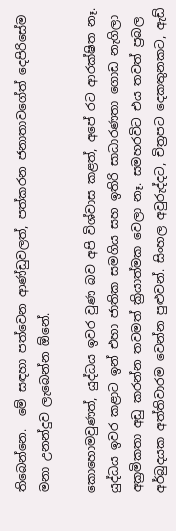තිබෙන්නෙ.  මේ සඳහා පත්වෙන ආණ්ඩුවලත්, පත්කරන ජනාතාවගේත් දෙපිරිසේම මනා උනන්දුව ලැබෙන්න ඕනේ.

කොහොමවුණත්, යුද්ධය ඉවර වුණ බව අපි විශ්වාස කළත්, අපේ රට ආරක්ෂිත නෑ. යුද්ධය ඉවර කළාට ඉන් එහා ජාතික සමගිය සහ ඉතිරි සාධාරණතා ගොඩ නැගිලා අක්‍රමිකතා අඩු කරන්න තවමත් ක්‍රියාත්මක වෙලා නෑ. සමහරවිට එය තවත් ප්‍රබල අර්බුදයක අත්තිවාරම වෙන්න පුළුවන්. සිංහල අවුරුද්දට, චිත්‍රපට දෙකතුනකට, ඇඩ්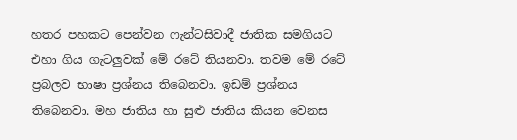හතර පහකට පෙන්වන ෆැන්ටසිවාදී ජාතික සමගියට එහා ගිය ගැටලුවක් මේ රටේ තියනවා. තවම මේ රටේ ප්‍රබලව භාෂා ප්‍රශ්නය තිබෙනවා. ඉඩම් ප්‍රශ්නය තිබෙනවා. මහ ජාතිය හා සුළු ජාතිය කියන වෙනස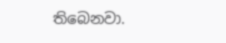තිබෙනවා.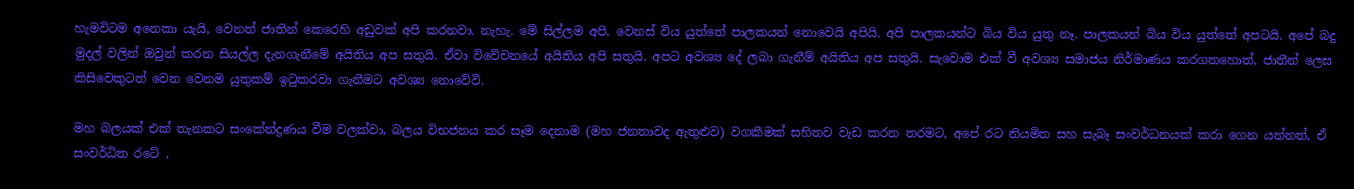හැමවිටම අනෙකා යැයි, වෙනත් ජාතින් කෙරෙහි අඩුවක් අපි කරනවා. නැහැ. මේ සිල්ලම අපි. වෙනස් විය යුත්තේ පාලකයන් නොවෙයි අපියි. අපි පාලකයන්ට බිය විය යුතු නෑ. පාලකයන් බිය විය යුත්තේ අපටයි. අපේ බදු මුදල් වලින් ඔවුන් කරන සියල්ල දැනගැනීමේ අයිතිය අප සතුයි. ඒවා විවේචනයේ අයිතිය අපි සතුයි. අපට අවශ්‍ය දේ ලබා ගැනීම් අයිතිය අප සතුයි. සැවොම එක් වී අවශ්‍ය සමාජය නිර්මාණය කරගතහොත්, ජාතීන් ලෙස කිසිවෙකුටත් වෙන වෙනම යුතුකම් ඉටුකරවා ගැනීමට අවශ්‍ය නොවේවි.

මහ බලයක් එක් තැනකට සංකේන්ද්‍රණය වීම වලක්වා, බලය විභජනය කර සෑම දෙනාම (මහ ජනතාවද ඇතුළුව) වගකීමක් සහිතව වැඩ කරන තරමට, අපේ රට නියමිත සහ සැබෑ සංවර්ධනයක් කරා ගෙන යන්නත්, ඒ සංවර්ධිත රටේ ,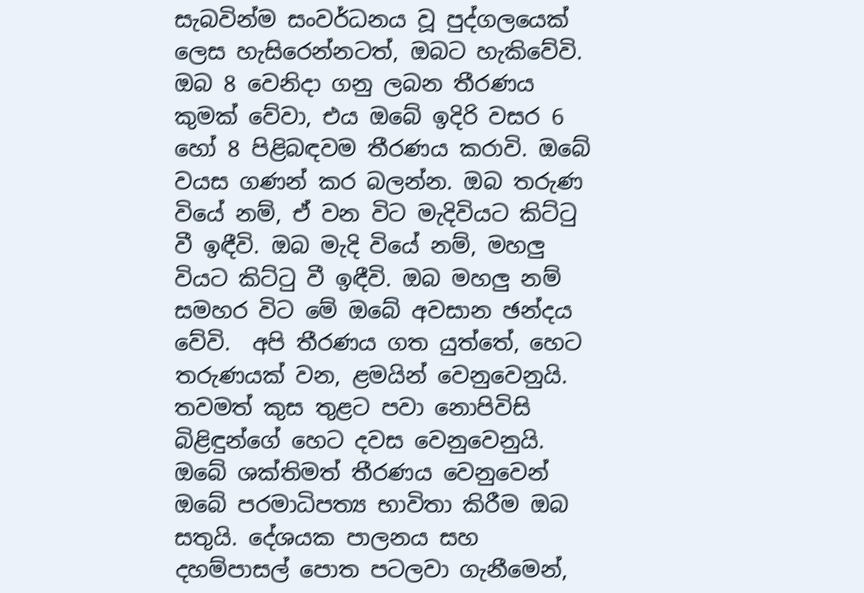සැබවින්ම සංවර්ධනය වූ පුද්ගලයෙක් ලෙස හැසිරෙන්නටත්, ඔබට හැකිවේවි. ඔබ 8 වෙනිදා ගනු ලබන තීරණය කුමක් වේවා, එය ඔබේ ඉදිරි වසර 6 හෝ 8 පිළිබඳවම තීරණය කරාවි. ඔබේ වයස ගණන් කර බලන්න. ඔබ තරුණ වියේ නම්, ඒ වන විට මැදිවියට කිට්ටු වී ඉඳීවි. ඔබ මැදි වියේ නම්, මහලු වියට කිට්ටු වී ඉඳීවි. ඔබ මහලු නම් සමහර විට මේ ඔබේ අවසාන ඡන්දය වේවි.  අපි තීරණය ගත යුත්තේ, හෙට තරුණයක් වන, ළමයින් වෙනුවෙනුයි. තවමත් කුස තුළට පවා නොපිවිසි බිළිඳුන්ගේ හෙට දවස වෙනුවෙනුයි. ඔබේ ශක්තිමත් තීරණය වෙනුවෙන් ඔබේ පරමාධිපත්‍ය භාවිතා කිරීම ඔබ සතුයි. දේශයක පාලනය සහ දහම්පාසල් පොත පටලවා ගැනීමෙන්,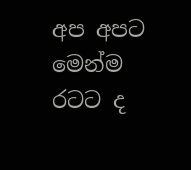අප අපට මෙන්ම රටට ද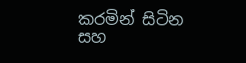කරමින් සිටින සහ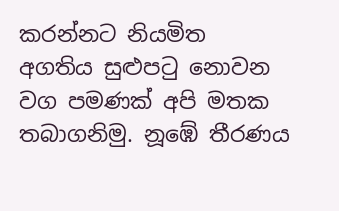කරන්නට නියමිත අගතිය සුළුපටු නොවන වග පමණක් අපි මතක තබාගනිමු. නූඹේ තීරණය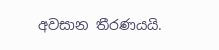අවසාන තීරණයයි.